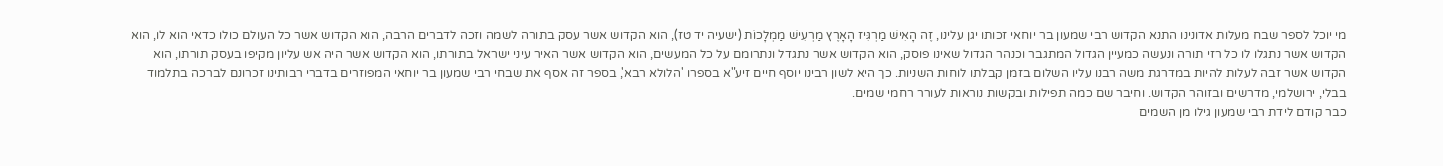מי יוכל לספר שבח מעלות אדונינו התנא הקדוש רבי שמעון בר יוחאי זכותו יגן עלינו, זֶה הָאִישׁ מַרְגִּיז הָאָרֶץ מַרְעִישׁ מַמְלָכוֹת (ישעיה יד טז), הוא הקדוש אשר עסק בתורה לשמה וזכה לדברים הרבה, הוא הקדוש אשר כל העולם כולו כדאי הוא לו, הוא הקדוש אשר נתגלו לו כל רזי תורה ונעשה כמעיין הגדול המתגבר וכנהר הגדול שאינו פוסק, הוא הקדוש אשר נתגדל ונתרומם על כל המעשים, הוא הקדוש אשר האיר עיני ישראל בתורתו, הוא הקדוש אשר היה אש עליון מקיפו בעסק תורתו, הוא הקדוש אשר זבה לעלות להיות במדרגת משה רבנו עליו השלום בזמן קבלתו לוחות השניות. כך היא לשון רבינו יוסף חיים זיע"א בספרו 'הלולא רבא', בספר זה אסף את שבחי רבי שמעון בר יוחאי המפוזרים בדברי רבותינו זכרונם לברכה בתלמוד בבלי, ירושלמי, מדרשים ובזוהר הקדוש. וחיבר שם כמה תפילות ובקשות נוראות לעורר רחמי שמים.
כבר קודם לידת רבי שמעון גילו מן השמים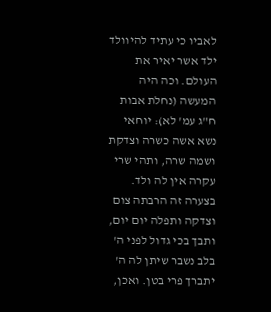לאביו כי עתיד להיוולד ילד אשר יאיר את העולם. וכה היה המעשה (נחלת אבות ח"ג עמ' לא): יוחאי נשא אשה כשרה וצדקת ושמה שרה, ותהי שרי עקרה אין לה ולד. בצערה זה הרבתה צום וצדקה ותפלה יום יום, ותבך בכי גדול לפני ה' בלב נשבר שיתן לה ה' יתברך פרי בטן. ואכן,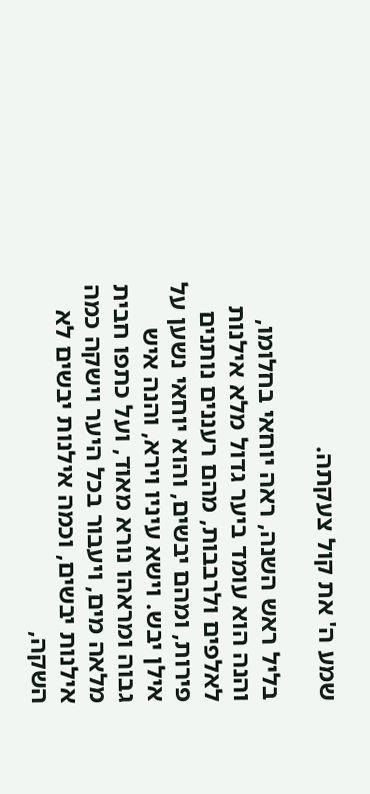שמע ה' את קול צעקתה.

בליל ראש השנה, ראה יוחאי בחלומו, והנה הוא עומד ביער גדול מלא אילנות לאלפים ולרבבות, מהם רעננים נותנים פירות, ומהם יבשים, והוא יוחאי נשען על אילן יבש. וישא עיניו וירא, והנה איש גבוה ומראהו נורא מאוד, ועל כתפו חבית מלאה מים, ויעבור בכל היער וישקה כמה אילנות יבשים, וכמה אילנות יבשים לא השקה,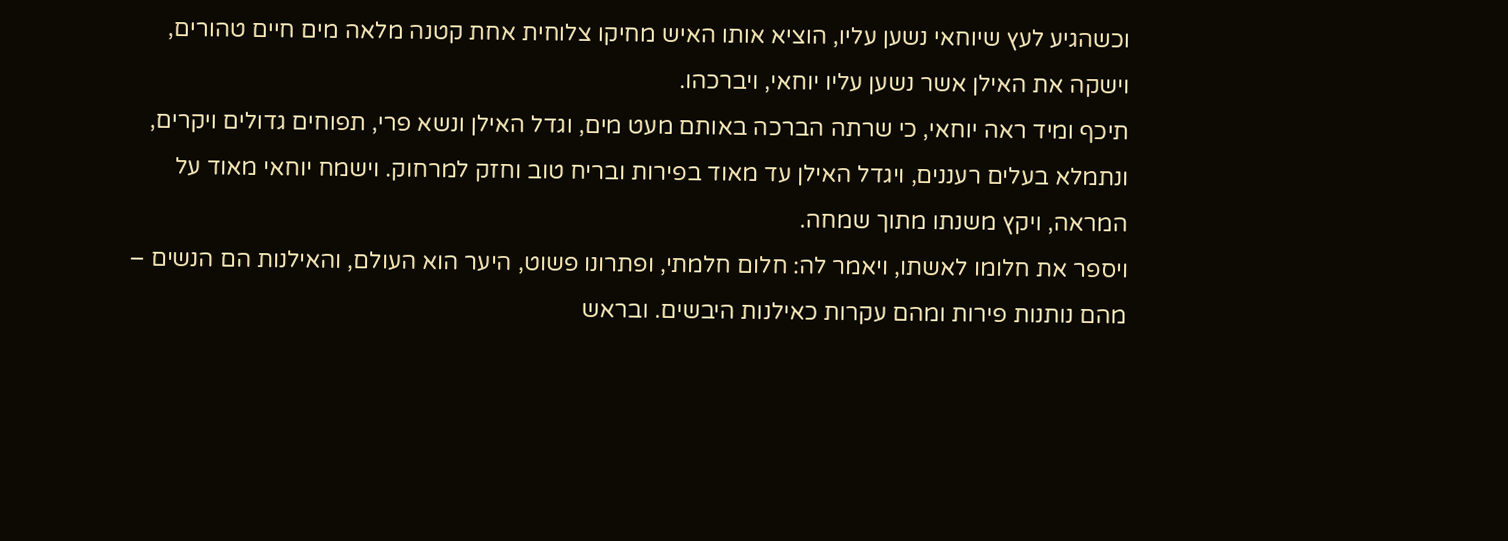וכשהגיע לעץ שיוחאי נשען עליו, הוציא אותו האיש מחיקו צלוחית אחת קטנה מלאה מים חיים טהורים, וישקה את האילן אשר נשען עליו יוחאי, ויברכהו.
תיכף ומיד ראה יוחאי, כי שרתה הברכה באותם מעט מים, וגדל האילן ונשא פרי, תפוחים גדולים ויקרים, ונתמלא בעלים רעננים, ויגדל האילן עד מאוד בפירות ובריח טוב וחזק למרחוק. וישמח יוחאי מאוד על המראה, ויקץ משנתו מתוך שמחה.
ויספר את חלומו לאשתו, ויאמר לה: חלום חלמתי, ופתרונו פשוט, היער הוא העולם, והאילנות הם הנשים – מהם נותנות פירות ומהם עקרות כאילנות היבשים. ובראש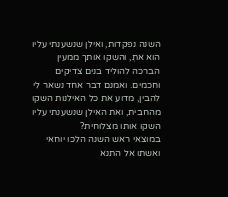השנה נפקדות, ואילן שנשענתי עליו הוא אתְ, והשקו אותך ממעין הברכה להוליד בנים צדיקים וחכמים. ואמנם דבר אחד נשאר לי להבין, מדוע את כל האילנות השקו מהחבית, ואת האילן שנשענתי עליו השקו אותו מצלוחית?
במוצאי ראש השנה הלכו יוחאי ואשתו אל התנא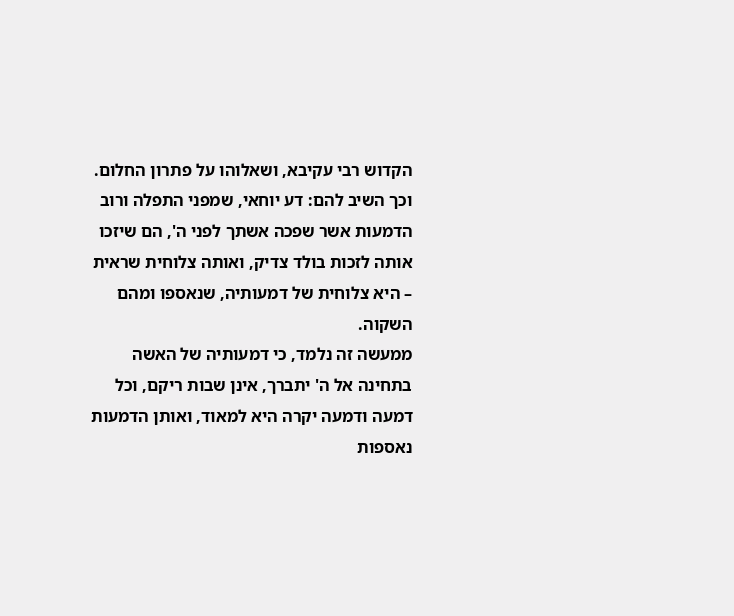הקדוש רבי עקיבא, ושאלוהו על פתרון החלום. וכך השיב להם: דע יוחאי, שמפני התפלה ורוב הדמעות אשר שפכה אשתך לפני ה', הם שיזכו אותה לזכות בולד צדיק, ואותה צלוחית שראית – היא צלוחית של דמעותיה, שנאספו ומהם השקוה.
ממעשה זה נלמד, כי דמעותיה של האשה בתחינה אל ה' יתברך, אינן שבות ריקם, וכל דמעה ודמעה יקרה היא למאוד, ואותן הדמעות נאספות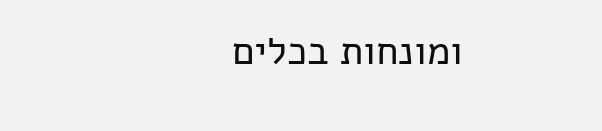ומונחות בכלים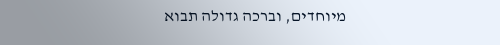מיוחדים, וברכה גדולה תבוא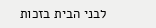לבני הבית בזכות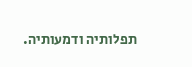תפלותיה ודמעותיה.